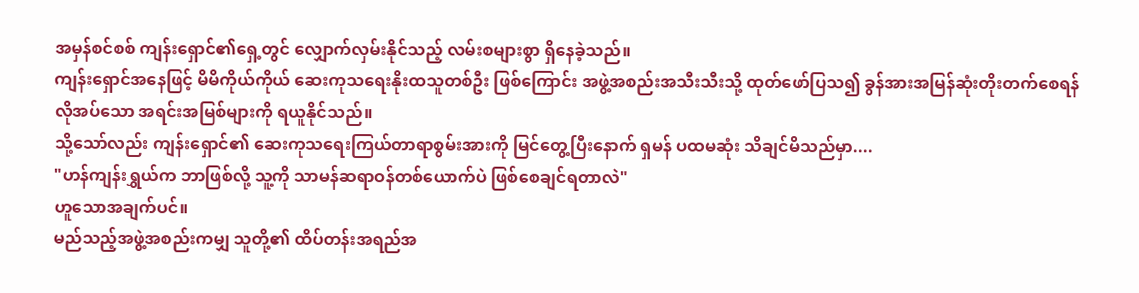အမှန်စင်စစ် ကျန်းရှောင်၏ရှေ့တွင် လျှောက်လှမ်းနိုင်သည့် လမ်းစများစွာ ရှိနေခဲ့သည်။
ကျန်းရှောင်အနေဖြင့် မိမိကိုယ်ကိုယ် ဆေးကုသရေးနိုးထသူတစ်ဦး ဖြစ်ကြောင်း အဖွဲ့အစည်းအသီးသီးသို့ ထုတ်ဖော်ပြသ၍ ခွန်အားအမြန်ဆုံးတိုးတက်စေရန် လိုအပ်သော အရင်းအမြစ်များကို ရယူနိုင်သည်။
သို့သော်လည်း ကျန်းရှောင်၏ ဆေးကုသရေးကြယ်တာရာစွမ်းအားကို မြင်တွေ့ပြီးနောက် ရှမန် ပထမဆုံး သိချင်မိသည်မှာ....
"ဟန်ကျန်းရွှယ်က ဘာဖြစ်လို့ သူ့ကို သာမန်ဆရာဝန်တစ်ယောက်ပဲ ဖြစ်စေချင်ရတာလဲ"
ဟူသောအချက်ပင်။
မည်သည့်အဖွဲ့အစည်းကမျှ သူတို့၏ ထိပ်တန်းအရည်အ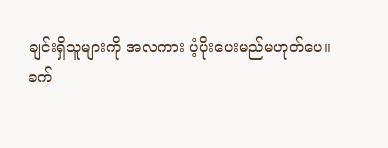ချင်းရှိသူများကို အလကား ပံ့ပိုးပေးမည်မဟုတ်ပေ။
ခက်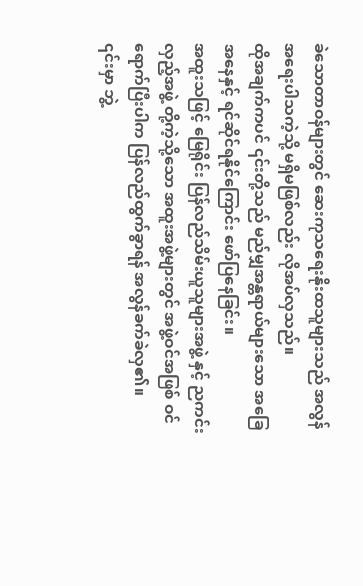ခဲသောတာဝန်များတွင် ဆေးကုသရေးနိုးထသူများသည် အလွန်အရေးပါသကဲ့သို့ မရှိမဖြစ်လည်း လိုအပ်လှသည်။
ထိုအချက်ကပင် ၎င်းတို့သည် မည်မျှအန္တရာယ်များသော အခြေအနေနှင့် ရင်ဆိုင်ရနိုင်ကြောင်း ဖော်ပြနေခြင်း။
အထူးသဖြင့် မြေရိုင်း ပြန်လည်သိမ်းယူသူများအဖွဲ့ နှင့် ညကင်းလှည့်အဖွဲ့ တို့ကဲ့သို့သော အထူးအဖွဲ့များတွင် အဖွဲ့ဝင်အဖြစ် ဝင်ရောက်ပြီးပါက ပြန်လည်ထွက်ခွာရန် အလွန်ခက်ခဲလှ၏။
၎င်းမှာ ဘွဲ့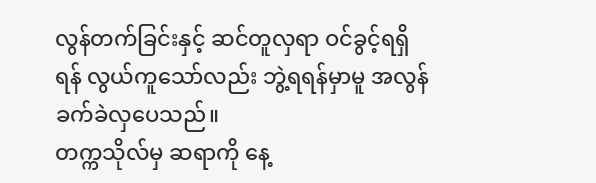လွန်တက်ခြင်းနှင့် ဆင်တူလှရာ ဝင်ခွင့်ရရှိရန် လွယ်ကူသော်လည်း ဘွဲ့ရရန်မှာမူ အလွန်ခက်ခဲလှပေသည်။
တက္ကသိုလ်မှ ဆရာကို နေ့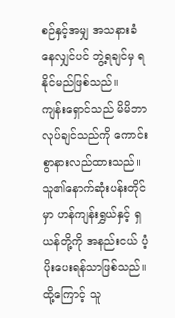စဉ်နှင့်အမျှ အသနားခံနေလျှင်ပင် ဘွဲ့ရချင်မှ ရနိုင်မည်ဖြစ်သည်။
ကျန်းရှောင်သည် မိမိဘာလုပ်ချင်သည်ကို ကောင်းစွာနားလည်ထားသည်။
သူ၏နောက်ဆုံးပန်းတိုင်မှာ ဟန်ကျန်းရွှယ်နှင့် ရှယန်တို့ကို အနည်းငယ် ပံ့ပိုးပေးရန်သာဖြစ်သည်။
ထို့ကြောင့် သူ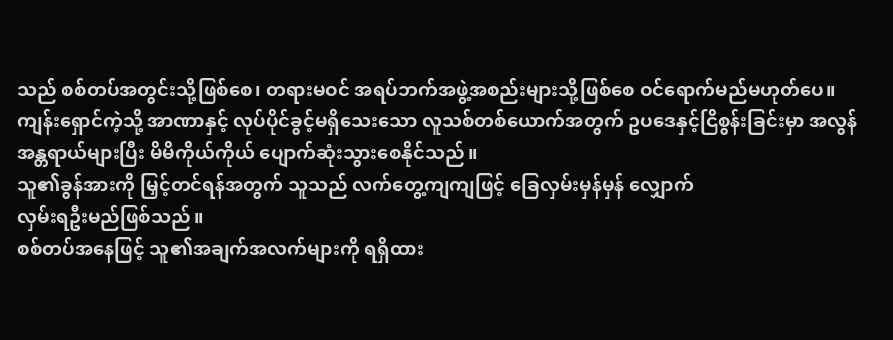သည် စစ်တပ်အတွင်းသို့ဖြစ်စေ၊ တရားမဝင် အရပ်ဘက်အဖွဲ့အစည်းများသို့ဖြစ်စေ ဝင်ရောက်မည်မဟုတ်ပေ။
ကျန်းရှောင်ကဲ့သို့ အာဏာနှင့် လုပ်ပိုင်ခွင့်မရှိသေးသော လူသစ်တစ်ယောက်အတွက် ဥပဒေနှင့်ငြိစွန်းခြင်းမှာ အလွန်အန္တရာယ်များပြီး မိမိကိုယ်ကိုယ် ပျောက်ဆုံးသွားစေနိုင်သည်။
သူ၏ခွန်အားကို မြှင့်တင်ရန်အတွက် သူသည် လက်တွေ့ကျကျဖြင့် ခြေလှမ်းမှန်မှန် လျှောက်
လှမ်းရဦးမည်ဖြစ်သည်။
စစ်တပ်အနေဖြင့် သူ၏အချက်အလက်များကို ရရှိထား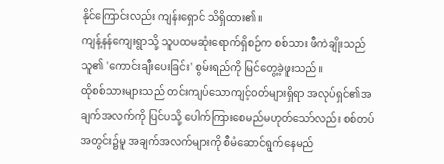နိုင်ကြောင်းလည်း ကျန်းရှောင် သိရှိထား၏။
ကျန့်နန်ကျေးရွာသို့ သူပထမဆုံးရောက်ရှိစဉ်က စစ်သား ဖီကဲချိုးသည် သူ၏ 'ကောင်းချီးပေးခြင်း' စွမ်းရည်ကို မြင်တွေ့ခဲ့ဖူးသည်။
ထိုစစ်သားများသည် တင်းကျပ်သောကျင့်ဝတ်များရှိရာ အလုပ်ရှင်၏အချက်အလက်ကို ပြင်ပသို့ ပေါက်ကြားစေမည်မဟုတ်သော်လည်း စစ်တပ်အတွင်း၌မူ အချက်အလက်များကို စီမံဆောင်ရွက်နေမည်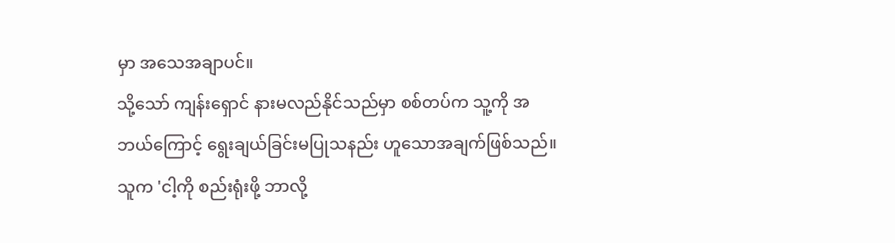မှာ အသေအချာပင်။
သို့သော် ကျန်းရှောင် နားမလည်နိုင်သည်မှာ စစ်တပ်က သူ့ကို အဘယ်ကြောင့် ရွေးချယ်ခြင်းမပြုသနည်း ဟူသောအချက်ဖြစ်သည်။
သူက 'ငါ့ကို စည်းရုံးဖို့ ဘာလို့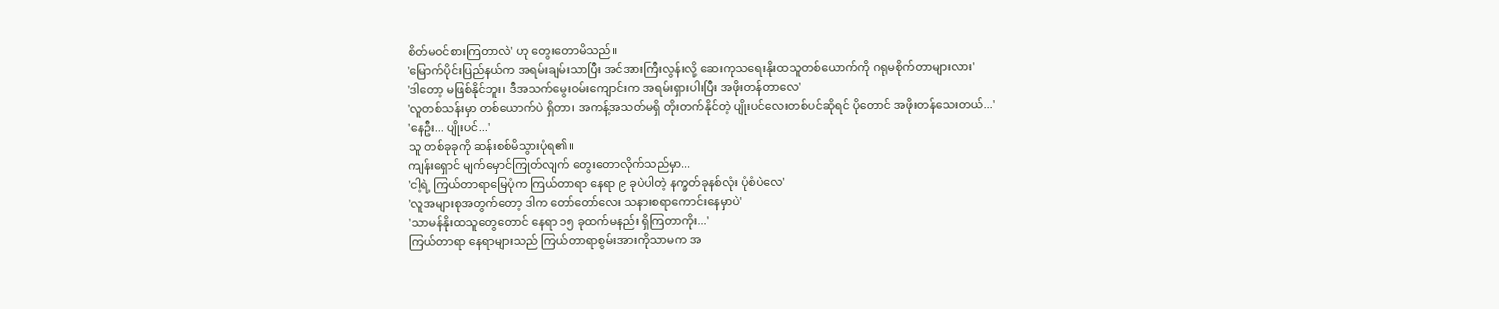စိတ်မဝင်စားကြတာလဲ' ဟု တွေးတောမိသည်။
'မြောက်ပိုင်းပြည်နယ်က အရမ်းချမ်းသာပြီး အင်အားကြီးလွန်းလို့ ဆေးကုသရေးနိုးထသူတစ်ယောက်ကို ဂရုမစိုက်တာများလား'
'ဒါတော့ မဖြစ်နိုင်ဘူး၊ ဒီအသက်မွေးဝမ်းကျောင်းက အရမ်းရှားပါးပြီး အဖိုးတန်တာလေ'
'လူတစ်သန်းမှာ တစ်ယောက်ပဲ ရှိတာ၊ အကန့်အသတ်မရှိ တိုးတက်နိုင်တဲ့ ပျိုးပင်လေးတစ်ပင်ဆိုရင် ပိုတောင် အဖိုးတန်သေးတယ်...'
'နေဦး... ပျိုးပင်...'
သူ တစ်ခုခုကို ဆန်းစစ်မိသွားပုံရ၏။
ကျန်းရှောင် မျက်မှောင်ကြုတ်လျက် တွေးတောလိုက်သည်မှာ...
'ငါ့ရဲ့ ကြယ်တာရာမြေပုံက ကြယ်တာရာ နေရာ ၉ ခုပဲပါတဲ့ နက္ခတ်ခုနစ်လုံး ပုံစံပဲလေ'
'လူအများစုအတွက်တော့ ဒါက တော်တော်လေး သနားစရာကောင်းနေမှာပဲ'
'သာမန်နိုးထသူတွေတောင် နေရာ ၁၅ ခုထက်မနည်း ရှိကြတာကိုး...'
ကြယ်တာရာ နေရာများသည် ကြယ်တာရာစွမ်းအားကိုသာမက အ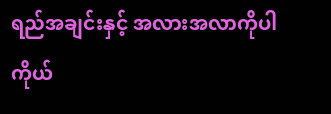ရည်အချင်းနှင့် အလားအလာကိုပါ ကိုယ်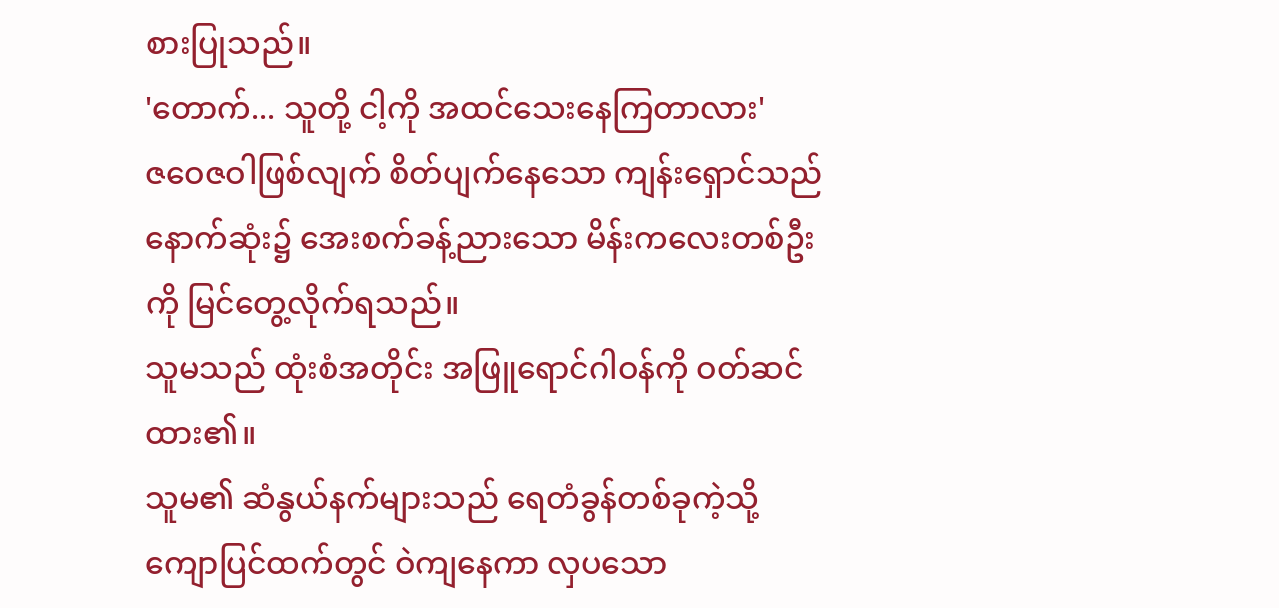စားပြုသည်။
'တောက်... သူတို့ ငါ့ကို အထင်သေးနေကြတာလား'
ဇဝေဇဝါဖြစ်လျက် စိတ်ပျက်နေသော ကျန်းရှောင်သည် နောက်ဆုံး၌ အေးစက်ခန့်ညားသော မိန်းကလေးတစ်ဦးကို မြင်တွေ့လိုက်ရသည်။
သူမသည် ထုံးစံအတိုင်း အဖြူရောင်ဂါဝန်ကို ဝတ်ဆင်ထား၏။
သူမ၏ ဆံနွယ်နက်များသည် ရေတံခွန်တစ်ခုကဲ့သို့ ကျောပြင်ထက်တွင် ဝဲကျနေကာ လှပသော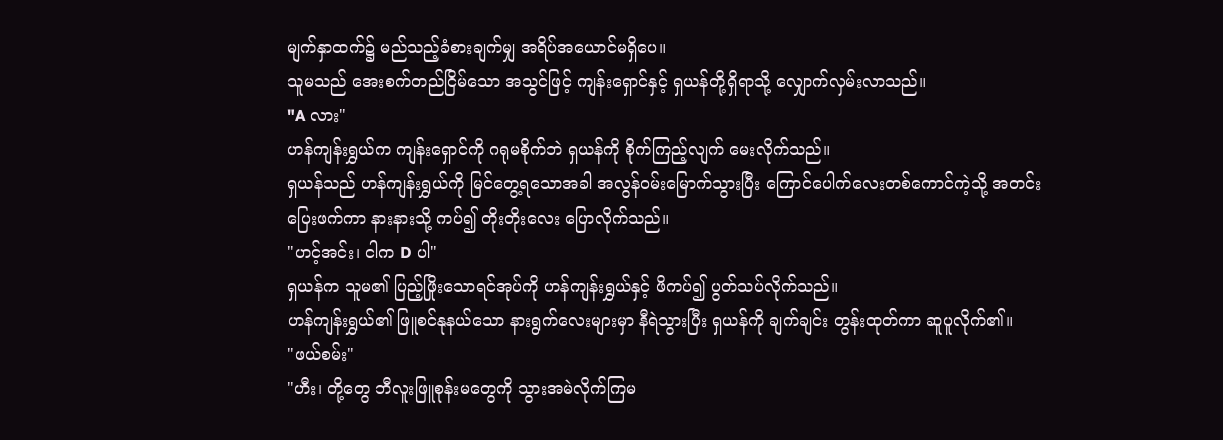မျက်နှာထက်၌ မည်သည့်ခံစားချက်မျှ အရိပ်အယောင်မရှိပေ။
သူမသည် အေးစက်တည်ငြိမ်သော အသွင်ဖြင့် ကျန်းရှောင်နှင့် ရှယန်တို့ရှိရာသို့ လျှောက်လှမ်းလာသည်။
"A လား"
ဟန်ကျန်းရွှယ်က ကျန်းရှောင်ကို ဂရုမစိုက်ဘဲ ရှယန်ကို စိုက်ကြည့်လျက် မေးလိုက်သည်။
ရှယန်သည် ဟန်ကျန်းရွှယ်ကို မြင်တွေ့ရသောအခါ အလွန်ဝမ်းမြောက်သွားပြီး ကြောင်ပေါက်လေးတစ်ကောင်ကဲ့သို့ အတင်းပြေးဖက်ကာ နားနားသို့ ကပ်၍ တိုးတိုးလေး ပြောလိုက်သည်။
"ဟင့်အင်း၊ ငါက D ပါ"
ရှယန်က သူမ၏ ပြည့်ဖြိုးသောရင်အုပ်ကို ဟန်ကျန်းရွှယ်နှင့် ဖိကပ်၍ ပွတ်သပ်လိုက်သည်။
ဟန်ကျန်းရွှယ်၏ ဖြူစင်နုနယ်သော နားရွက်လေးများမှာ နီရဲသွားပြီး ရှယန်ကို ချက်ချင်း တွန်းထုတ်ကာ ဆူပူလိုက်၏။
"ဖယ်စမ်း"
"ဟီး၊ တို့တွေ ဘီလူးဖြူစုန်းမတွေကို သွားအမဲလိုက်ကြမ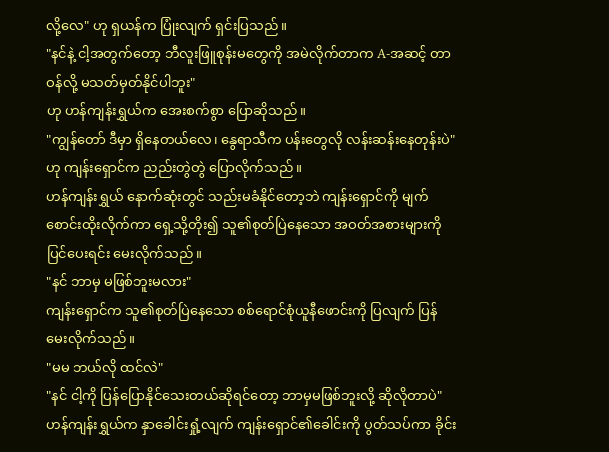လို့လေ" ဟု ရှယန်က ပြုံးလျက် ရှင်းပြသည်။
"နင်နဲ့ ငါ့အတွက်တော့ ဘီလူးဖြူစုန်းမတွေကို အမဲလိုက်တာက A-အဆင့် တာဝန်လို့ မသတ်မှတ်နိုင်ပါဘူး"
ဟု ဟန်ကျန်းရွှယ်က အေးစက်စွာ ပြောဆိုသည်။
"ကျွန်တော် ဒီမှာ ရှိနေတယ်လေ၊ နွေရာသီက ပန်းတွေလို လန်းဆန်းနေတုန်းပဲ"
ဟု ကျန်းရှောင်က ညည်းတွဲတွဲ ပြောလိုက်သည်။
ဟန်ကျန်းရွှယ် နောက်ဆုံးတွင် သည်းမခံနိုင်တော့ဘဲ ကျန်းရှောင်ကို မျက်စောင်းထိုးလိုက်ကာ ရှေ့သို့တိုး၍ သူ၏စုတ်ပြဲနေသော အဝတ်အစားများကို ပြင်ပေးရင်း မေးလိုက်သည်။
"နင် ဘာမှ မဖြစ်ဘူးမလား"
ကျန်းရှောင်က သူ၏စုတ်ပြဲနေသော စစ်ရောင်စုံယူနီဖောင်းကို ပြလျက် ပြန်မေးလိုက်သည်။
"မမ ဘယ်လို ထင်လဲ"
"နင် ငါ့ကို ပြန်ပြောနိုင်သေးတယ်ဆိုရင်တော့ ဘာမှမဖြစ်ဘူးလို့ ဆိုလိုတာပဲ"
ဟန်ကျန်းရွှယ်က နှာခေါင်းရှုံ့လျက် ကျန်းရှောင်၏ခေါင်းကို ပွတ်သပ်ကာ ခိုင်း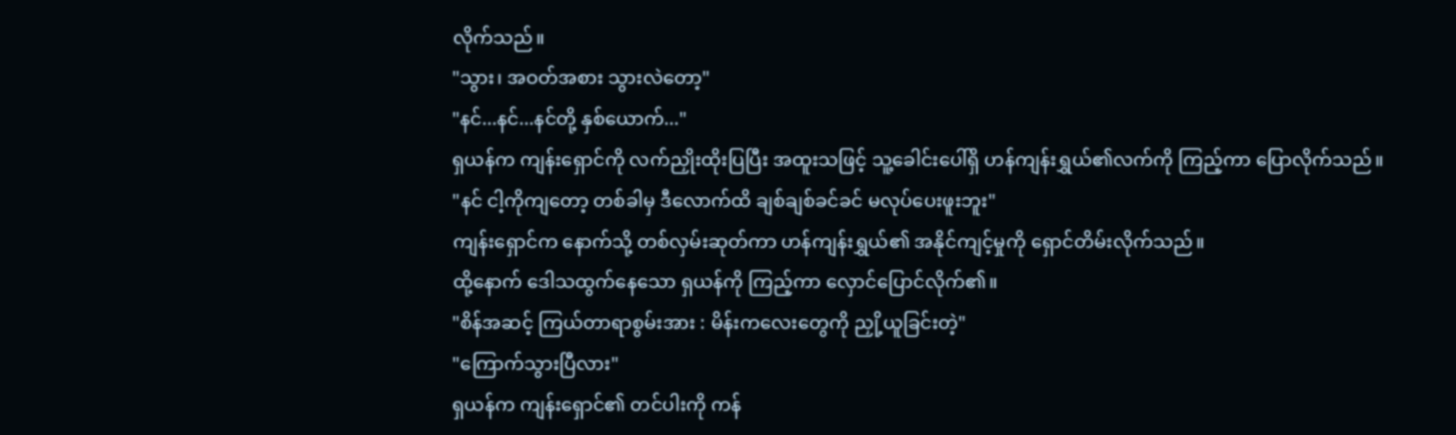လိုက်သည်။
"သွား၊ အဝတ်အစား သွားလဲတော့"
"နင်...နင်...နင်တို့ နှစ်ယောက်..."
ရှယန်က ကျန်းရှောင်ကို လက်ညှိုးထိုးပြပြီး အထူးသဖြင့် သူ့ခေါင်းပေါ်ရှိ ဟန်ကျန်းရွှယ်၏လက်ကို ကြည့်ကာ ပြောလိုက်သည်။
"နင် ငါ့ကိုကျတော့ တစ်ခါမှ ဒီလောက်ထိ ချစ်ချစ်ခင်ခင် မလုပ်ပေးဖူးဘူး"
ကျန်းရှောင်က နောက်သို့ တစ်လှမ်းဆုတ်ကာ ဟန်ကျန်းရွှယ်၏ အနိုင်ကျင့်မှုကို ရှောင်တိမ်းလိုက်သည်။
ထို့နောက် ဒေါသထွက်နေသော ရှယန်ကို ကြည့်ကာ လှောင်ပြောင်လိုက်၏။
"စိန်အဆင့် ကြယ်တာရာစွမ်းအား : မိန်းကလေးတွေကို ညှို့ယူခြင်းတဲ့"
"ကြောက်သွားပြီလား"
ရှယန်က ကျန်းရှောင်၏ တင်ပါးကို ကန်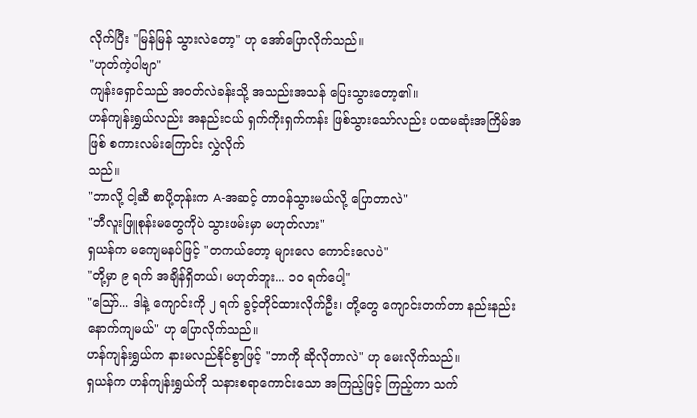လိုက်ပြီး "မြန်မြန် သွားလဲတော့" ဟု အော်ပြောလိုက်သည်။
"ဟုတ်ကဲ့ပါဗျာ"
ကျန်းရှောင်သည် အဝတ်လဲခန်းသို့ အသည်းအသန် ပြေးသွားတော့၏။
ဟန်ကျန်းရွှယ်လည်း အနည်းငယ် ရှက်ကိုးရှက်ကန်း ဖြစ်သွားသော်လည်း ပထမဆုံးအကြိမ်အဖြစ် စကားလမ်းကြောင်း လွှဲလိုက်
သည်။
"ဘာလို့ ငါ့ဆီ စာပို့တုန်းက A-အဆင့် တာဝန်သွားမယ်လို့ ပြောတာလဲ"
"ဘီလူးဖြူစုန်းမတွေကိုပဲ သွားဖမ်းမှာ မဟုတ်လား"
ရှယန်က မကျေမနပ်ဖြင့် "တကယ်တော့ များလေ ကောင်းလေပဲ"
"တို့မှာ ၉ ရက် အချိန်ရှိတယ်၊ မဟုတ်ဘူး... ၁၀ ရက်ပေါ့"
"ဪ... ဒါနဲ့ ကျောင်းကို ၂ ရက် ခွင့်တိုင်ထားလိုက်ဦး၊ တို့တွေ ကျောင်းတက်တာ နည်းနည်း နောက်ကျမယ်" ဟု ပြောလိုက်သည်။
ဟန်ကျန်းရွှယ်က နားမလည်နိုင်စွာဖြင့် "ဘာကို ဆိုလိုတာလဲ" ဟု မေးလိုက်သည်။
ရှယန်က ဟန်ကျန်းရွှယ်ကို သနားစရာကောင်းသော အကြည့်ဖြင့် ကြည့်ကာ သက်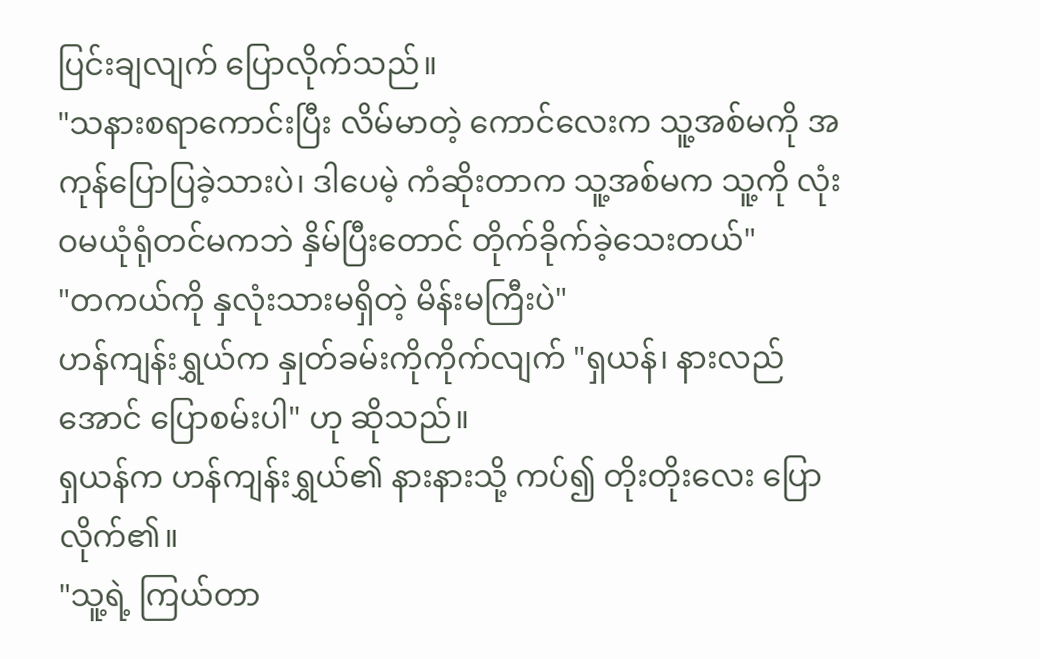ပြင်းချလျက် ပြောလိုက်သည်။
"သနားစရာကောင်းပြီး လိမ်မာတဲ့ ကောင်လေးက သူ့အစ်မကို အကုန်ပြောပြခဲ့သားပဲ၊ ဒါပေမဲ့ ကံဆိုးတာက သူ့အစ်မက သူ့ကို လုံးဝမယုံရုံတင်မကဘဲ နှိမ်ပြီးတောင် တိုက်ခိုက်ခဲ့သေးတယ်"
"တကယ်ကို နှလုံးသားမရှိတဲ့ မိန်းမကြီးပဲ"
ဟန်ကျန်းရွှယ်က နှုတ်ခမ်းကိုကိုက်လျက် "ရှယန်၊ နားလည်အောင် ပြောစမ်းပါ" ဟု ဆိုသည်။
ရှယန်က ဟန်ကျန်းရွှယ်၏ နားနားသို့ ကပ်၍ တိုးတိုးလေး ပြောလိုက်၏။
"သူ့ရဲ့ ကြယ်တာ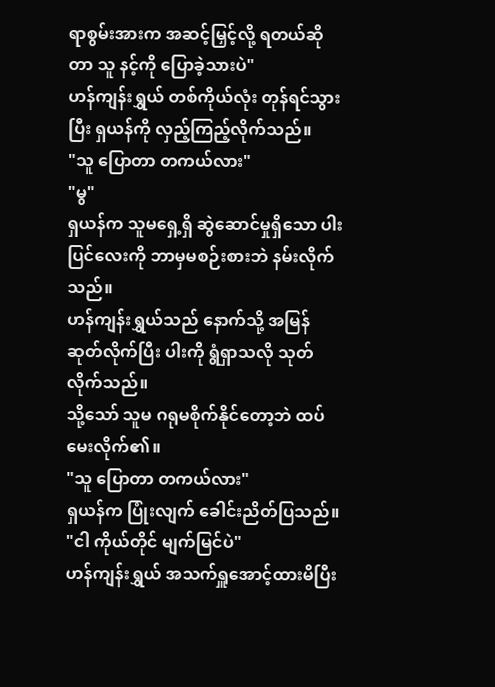ရာစွမ်းအားက အဆင့်မြှင့်လို့ ရတယ်ဆိုတာ သူ နင့်ကို ပြောခဲ့သားပဲ"
ဟန်ကျန်းရွှယ် တစ်ကိုယ်လုံး တုန်ရင်သွားပြီး ရှယန်ကို လှည့်ကြည့်လိုက်သည်။
"သူ ပြောတာ တကယ်လား"
"မွ"
ရှယန်က သူမရှေ့ရှိ ဆွဲဆောင်မှုရှိသော ပါးပြင်လေးကို ဘာမှမစဉ်းစားဘဲ နမ်းလိုက်သည်။
ဟန်ကျန်းရွှယ်သည် နောက်သို့ အမြန်ဆုတ်လိုက်ပြီး ပါးကို ရွံရှာသလို သုတ်လိုက်သည်။
သို့သော် သူမ ဂရုမစိုက်နိုင်တော့ဘဲ ထပ်မေးလိုက်၏။
"သူ ပြောတာ တကယ်လား"
ရှယန်က ပြုံးလျက် ခေါင်းညိတ်ပြသည်။
"ငါ ကိုယ်တိုင် မျက်မြင်ပဲ"
ဟန်ကျန်းရွှယ် အသက်ရှူအောင့်ထားမိပြီး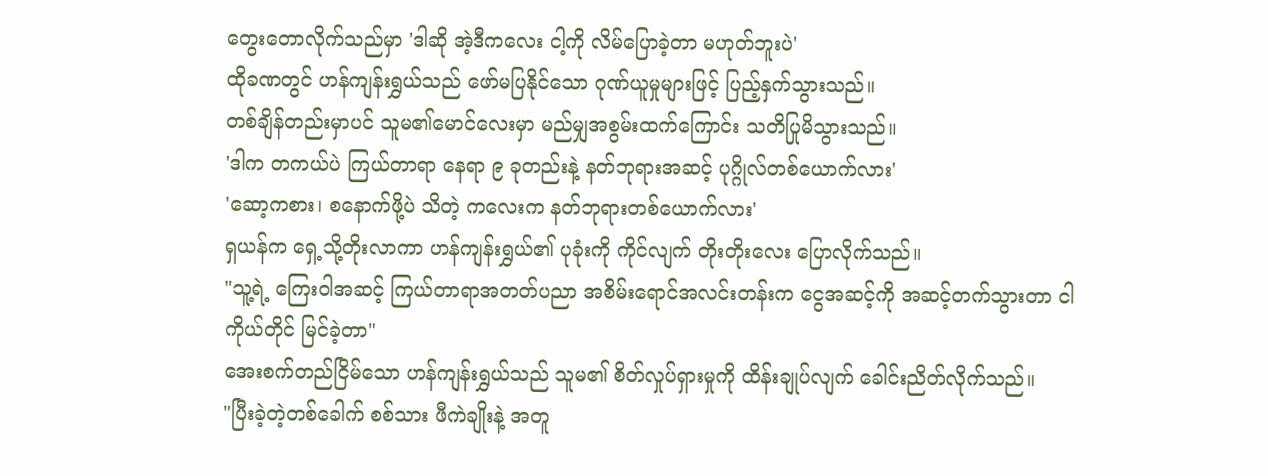တွေးတောလိုက်သည်မှာ 'ဒါဆို အဲ့ဒီကလေး ငါ့ကို လိမ်ပြောခဲ့တာ မဟုတ်ဘူးပဲ'
ထိုခဏတွင် ဟန်ကျန်းရွှယ်သည် ဖော်မပြနိုင်သော ဂုဏ်ယူမှုများဖြင့် ပြည့်နှက်သွားသည်။
တစ်ချိန်တည်းမှာပင် သူမ၏မောင်လေးမှာ မည်မျှအစွမ်းထက်ကြောင်း သတိပြုမိသွားသည်။
'ဒါက တကယ်ပဲ ကြယ်တာရာ နေရာ ၉ ခုတည်းနဲ့ နတ်ဘုရားအဆင့် ပုဂ္ဂိုလ်တစ်ယောက်လား'
'ဆော့ကစား၊ စနောက်ဖို့ပဲ သိတဲ့ ကလေးက နတ်ဘုရားတစ်ယောက်လား'
ရှယန်က ရှေ့သို့တိုးလာကာ ဟန်ကျန်းရွှယ်၏ ပုခုံးကို ကိုင်လျက် တိုးတိုးလေး ပြောလိုက်သည်။
"သူ့ရဲ့ ကြေးဝါအဆင့် ကြယ်တာရာအတတ်ပညာ အစိမ်းရောင်အလင်းတန်းက ငွေအဆင့်ကို အဆင့်တက်သွားတာ ငါ ကိုယ်တိုင် မြင်ခဲ့တာ"
အေးစက်တည်ငြိမ်သော ဟန်ကျန်းရွှယ်သည် သူမ၏ စိတ်လှုပ်ရှားမှုကို ထိန်းချုပ်လျက် ခေါင်းညိတ်လိုက်သည်။
"ပြီးခဲ့တဲ့တစ်ခေါက် စစ်သား ဖီကဲချိုးနဲ့ အတူ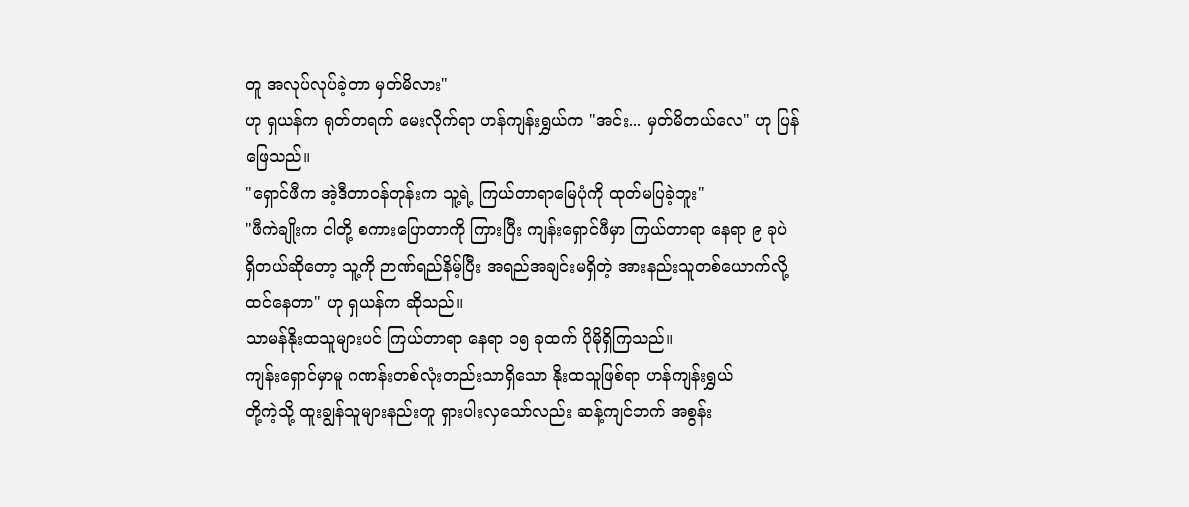တူ အလုပ်လုပ်ခဲ့တာ မှတ်မိလား"
ဟု ရှယန်က ရုတ်တရက် မေးလိုက်ရာ ဟန်ကျန်းရွှယ်က "အင်း... မှတ်မိတယ်လေ" ဟု ပြန်ဖြေသည်။
"ရှောင်ဖီက အဲ့ဒီတာဝန်တုန်းက သူ့ရဲ့ ကြယ်တာရာမြေပုံကို ထုတ်မပြခဲ့ဘူး"
"ဖီကဲချိုးက ငါတို့ စကားပြောတာကို ကြားပြီး ကျန်းရှောင်ဖီမှာ ကြယ်တာရာ နေရာ ၉ ခုပဲ ရှိတယ်ဆိုတော့ သူ့ကို ဉာဏ်ရည်နိမ့်ပြီး အရည်အချင်းမရှိတဲ့ အားနည်းသူတစ်ယောက်လို့ ထင်နေတာ" ဟု ရှယန်က ဆိုသည်။
သာမန်နိုးထသူများပင် ကြယ်တာရာ နေရာ ၁၅ ခုထက် ပိုမိုရှိကြသည်။
ကျန်းရှောင်မှာမူ ဂဏန်းတစ်လုံးတည်းသာရှိသော နိုးထသူဖြစ်ရာ ဟန်ကျန်းရွှယ်
တို့ကဲ့သို့ ထူးချွန်သူများနည်းတူ ရှားပါးလှသော်လည်း ဆန့်ကျင်ဘက် အစွန်း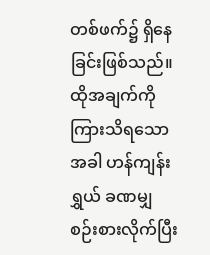တစ်ဖက်၌ ရှိနေခြင်းဖြစ်သည်။
ထိုအချက်ကို ကြားသိရသောအခါ ဟန်ကျန်းရွှယ် ခဏမျှ စဉ်းစားလိုက်ပြီး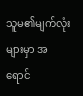သူမ၏မျက်လုံးများမှာ အရောင်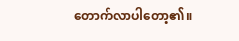တောက်လာပါတော့၏။